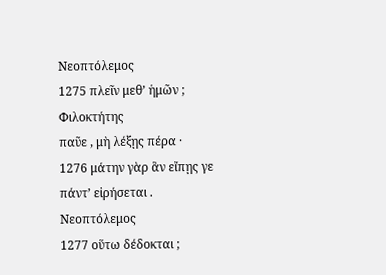Νεοπτόλεμος
1275 πλεῖν μεθ’ ἡμῶν ;
Φιλοκτήτης
παῦε , μὴ λέξῃς πέρα ·
1276 μάτην γὰρ ἃν εἴπῃς γε πάντ’ εἰρήσεται .
Νεοπτόλεμος
1277 οὕτω δέδοκται ;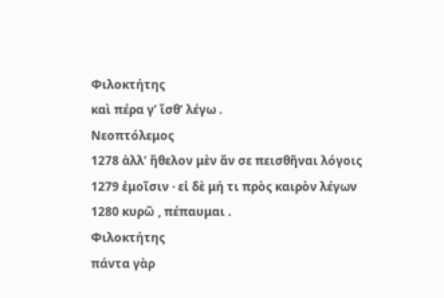Φιλοκτήτης
καὶ πέρα γ’ ἴσθ’ λέγω .
Νεοπτόλεμος
1278 ἀλλ’ ἤθελον μὲν ἄν σε πεισθῆναι λόγοις
1279 ἐμοῖσιν · εἰ δὲ μή τι πρὸς καιρὸν λέγων
1280 κυρῶ , πέπαυμαι .
Φιλοκτήτης
πάντα γὰρ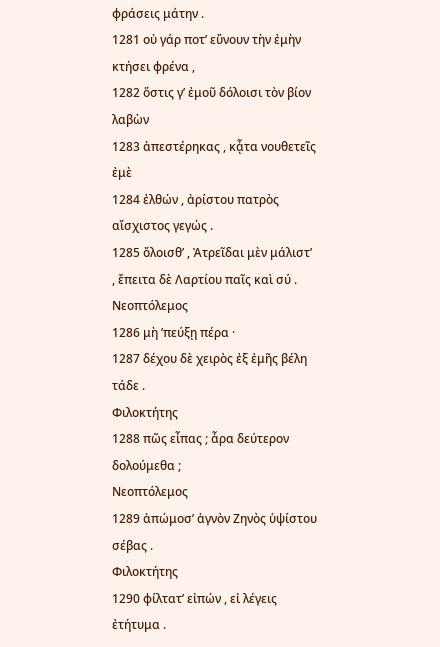φράσεις μάτην .
1281 οὐ γάρ ποτ’ εὔνουν τὴν ἐμὴν κτήσει φρένα ,
1282 ὅστις γ’ ἐμοῦ δόλοισι τὸν βίον λαβὼν
1283 ἀπεστέρηκας , κᾆτα νουθετεῖς ἐμὲ
1284 ἐλθών , ἀρίστου πατρὸς αἴσχιστος γεγώς .
1285 ὄλοισθ’ , Ἀτρεῖδαι μὲν μάλιστ’ , ἔπειτα δὲ Λαρτίου παῖς καὶ σύ .
Νεοπτόλεμος
1286 μὴ ’πεύξῃ πέρα ·
1287 δέχου δὲ χειρὸς ἐξ ἐμῆς βέλη τάδε .
Φιλοκτήτης
1288 πῶς εἶπας ; ἆρα δεύτερον δολούμεθα ;
Νεοπτόλεμος
1289 ἀπώμοσ’ ἁγνὸν Ζηνὸς ὑψίστου σέβας .
Φιλοκτήτης
1290 φίλτατ’ εἰπών , εἰ λέγεις ἐτήτυμα .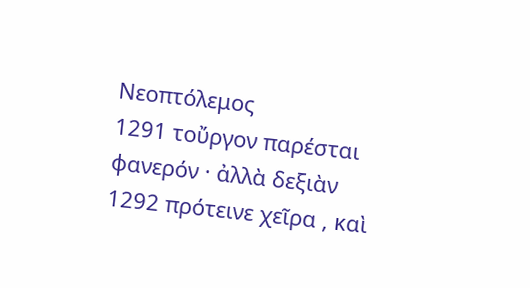Νεοπτόλεμος
1291 τοὔργον παρέσται φανερόν · ἀλλὰ δεξιὰν
1292 πρότεινε χεῖρα , καὶ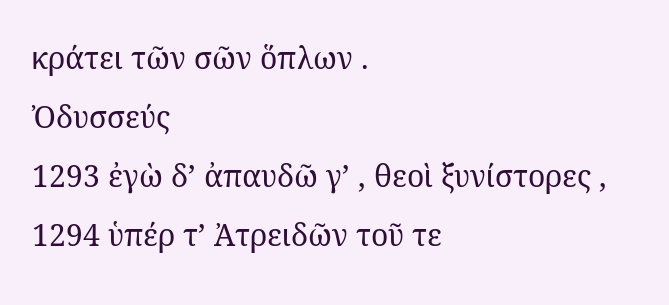κράτει τῶν σῶν ὅπλων .
Ὀδυσσεύς
1293 ἐγὼ δ’ ἀπαυδῶ γ’ , θεοὶ ξυνίστορες ,
1294 ὑπέρ τ’ Ἀτρειδῶν τοῦ τε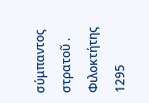σύμπαντος στρατοῦ .
Φιλοκτήτης
1295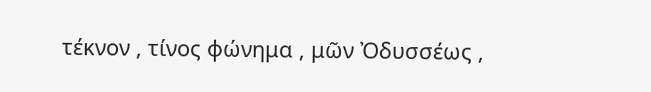τέκνον , τίνος φώνημα , μῶν Ὀδυσσέως ,